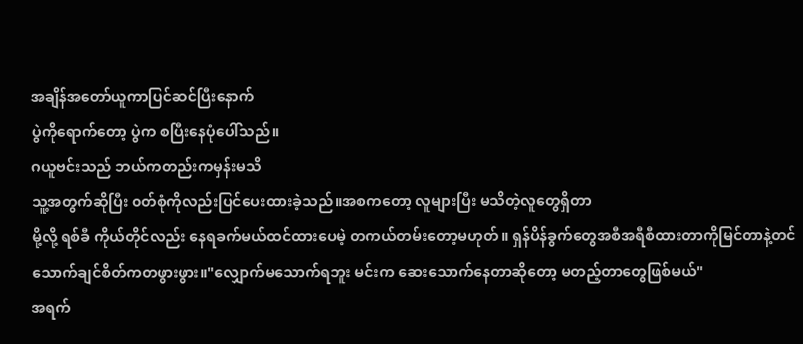အချိန်အတော်ယူကာပြင်ဆင်ပြီးနောက်
ပွဲကိုရောက်တော့ ပွဲက စပြီးနေပုံပေါ်သည်။
ဂယူဗင်းသည် ဘယ်ကတည်းကမှန်းမသိ
သူ့အတွက်ဆိုပြီး ၀တ်စုံကိုလည်းပြင်ပေးထားခဲ့သည်။အစကတော့ လူများပြီး မသိတဲ့လူတွေရှိတာ
မို့လို့ ရစ်ခီ ကိုယ်တိုင်လည်း နေရခက်မယ်ထင်ထားပေမဲ့ တကယ်တမ်းတော့မဟုတ်။ ရှန်ပိန်ခွက်တွေအစီအရီစီထားတာကိုမြင်တာနဲ့တင်
သောက်ချင်စိတ်ကတဖွားဖွား။"လျှောက်မသောက်ရဘူး မင်းက ဆေးသောက်နေတာဆိုတော့ မတည့်တာတွေဖြစ်မယ်"
အရက်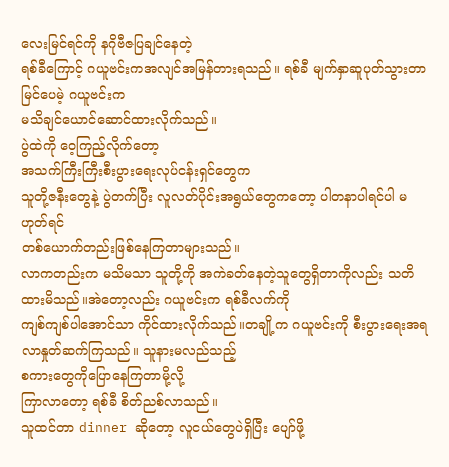လေးမြင်ရင်ကို နဂိုဗီဇပြချင်နေတဲ့
ရစ်ခီကြောင့် ဂယူဗင်းကအလျင်အမြန်တားရသည်။ ရစ်ခီ မျက်နှာဆူပုတ်သွားတာမြင်ပေမဲ့ ဂယူဗင်းက
မသိချင်ယောင်ဆောင်ထားလိုက်သည်။
ပွဲထဲကို ဝေ့ကြည့်လိုက်တော့
အသက်ကြီးကြီးစီးပွားရေးလုပ်ငန်းရှင်တွေက
သူတို့ဇနီးတွေနဲ့ ပွဲတက်ပြီး လူလတ်ပိုင်းအရွယ်တွေကတော့ ပါတနာပါရင်ပါ မဟုတ်ရင်
တစ်ယောက်တည်းဖြစ်နေကြတာများသည်။
လာကတည်းက မသိမသာ သူတို့ကို အကဲခတ်နေတဲ့သူတွေရှိတာကိုလည်း သတိထားမိသည်။အဲတော့လည်း ဂယူဗင်းက ရစ်ခီလက်ကို
ကျစ်ကျစ်ပါအောင်သာ ကိုင်ထားလိုက်သည်။တချို့က ဂယူဗင်းကို စီးပွားရေးအရ
လာနှုတ်ဆက်ကြသည်။ သူနားမလည်သည့်
စကားတွေကိုပြောနေကြတာမို့လို့
ကြာလာတော့ ရစ်ခီ စိတ်ညစ်လာသည်။
သူထင်တာ dinner ဆိုတော့ လူငယ်တွေပဲရှိပြီး ပျော်ဖို့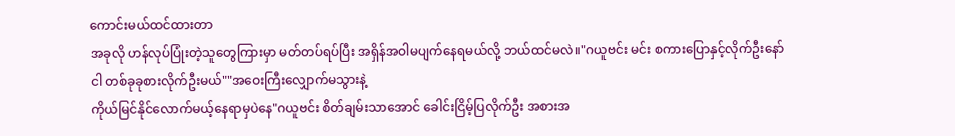ကောင်းမယ်ထင်ထားတာ
အခုလို ဟန်လုပ်ပြုံးတဲ့သူတွေကြားမှာ မတ်တပ်ရပ်ပြီး အရှိန်အဝါမပျက်နေရမယ်လို့ ဘယ်ထင်မလဲ။"ဂယူဗင်း မင်း စကားပြောနှင့်လိုက်ဦးနော်
ငါ တစ်ခုခုစားလိုက်ဦးမယ်""အဝေးကြီးလျှောက်မသွားနဲ့
ကိုယ်မြင်နိုင်လောက်မယ့်နေရာမှပဲနေ"ဂယူဗင်း စိတ်ချမ်းသာအောင် ခေါင်းငြိမ့်ပြလိုက်ဦး အစားအ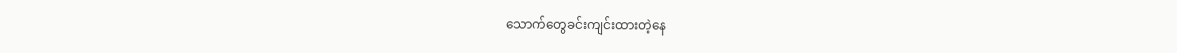သောက်တွေခင်းကျင်းထားတဲ့နေ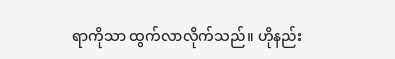ရာကိုသာ ထွက်လာလိုက်သည်။ ဟိုနည်း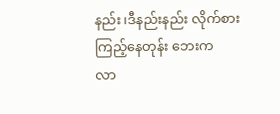နည်း၊ဒီနည်းနည်း လိုက်စားကြည့်နေတုန်း ဘေးက
လာ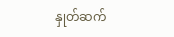နှုတ်ဆက်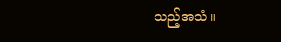သည့်အသံ။